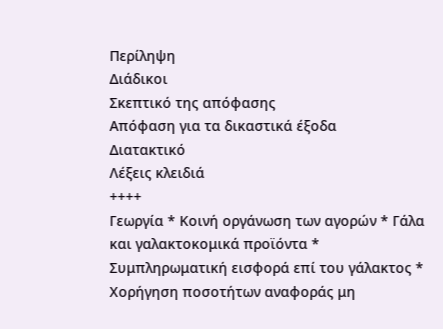Περίληψη
Διάδικοι
Σκεπτικό της απόφασης
Απόφαση για τα δικαστικά έξοδα
Διατακτικό
Λέξεις κλειδιά
++++
Γεωργία * Κοινή οργάνωση των αγορών * Γάλα και γαλακτοκομικά προϊόντα * Συμπληρωματική εισφορά επί του γάλακτος * Χορήγηση ποσοτήτων αναφοράς μη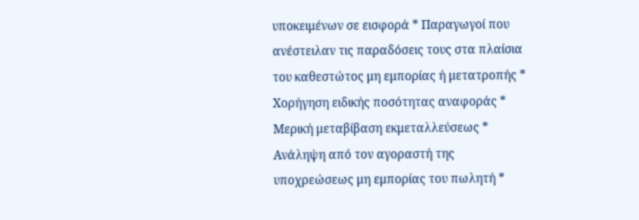υποκειμένων σε εισφορά * Παραγωγοί που ανέστειλαν τις παραδόσεις τους στα πλαίσια του καθεστώτος μη εμπορίας ή μετατροπής * Χορήγηση ειδικής ποσότητας αναφοράς * Μερική μεταβίβαση εκμεταλλεύσεως * Ανάληψη από τον αγοραστή της υποχρεώσεως μη εμπορίας του πωλητή *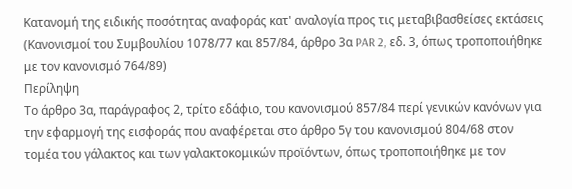Κατανομή της ειδικής ποσότητας αναφοράς κατ' αναλογία προς τις μεταβιβασθείσες εκτάσεις
(Κανονισμοί του Συμβουλίου 1078/77 και 857/84, άρθρο 3α PAR 2, εδ. 3, όπως τροποποιήθηκε με τον κανονισμό 764/89)
Περίληψη
Το άρθρο 3α, παράγραφος 2, τρίτο εδάφιο, του κανονισμού 857/84 περί γενικών κανόνων για την εφαρμογή της εισφοράς που αναφέρεται στο άρθρο 5γ του κανονισμού 804/68 στον τομέα του γάλακτος και των γαλακτοκομικών προϊόντων, όπως τροποποιήθηκε με τον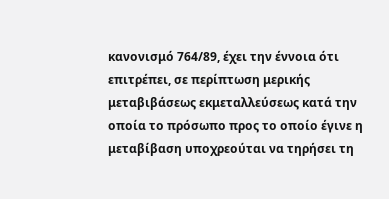κανονισμό 764/89, έχει την έννοια ότι επιτρέπει, σε περίπτωση μερικής μεταβιβάσεως εκμεταλλεύσεως κατά την οποία το πρόσωπο προς το οποίο έγινε η μεταβίβαση υποχρεούται να τηρήσει τη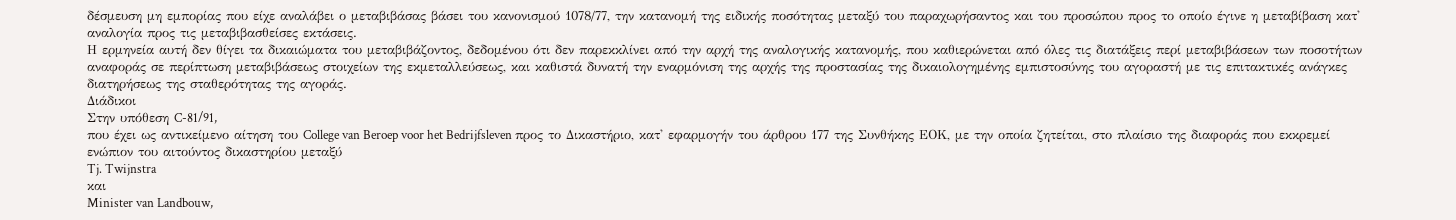δέσμευση μη εμπορίας που είχε αναλάβει ο μεταβιβάσας βάσει του κανονισμού 1078/77, την κατανομή της ειδικής ποσότητας μεταξύ του παραχωρήσαντος και του προσώπου προς το οποίο έγινε η μεταβίβαση κατ' αναλογία προς τις μεταβιβασθείσες εκτάσεις.
Η ερμηνεία αυτή δεν θίγει τα δικαιώματα του μεταβιβάζοντος, δεδομένου ότι δεν παρεκκλίνει από την αρχή της αναλογικής κατανομής, που καθιερώνεται από όλες τις διατάξεις περί μεταβιβάσεων των ποσοτήτων αναφοράς σε περίπτωση μεταβιβάσεως στοιχείων της εκμεταλλεύσεως, και καθιστά δυνατή την εναρμόνιση της αρχής της προστασίας της δικαιολογημένης εμπιστοσύνης του αγοραστή με τις επιτακτικές ανάγκες διατηρήσεως της σταθερότητας της αγοράς.
Διάδικοι
Στην υπόθεση C-81/91,
που έχει ως αντικείμενο αίτηση του College van Beroep voor het Bedrijfsleven προς το Δικαστήριο, κατ' εφαρμογήν του άρθρου 177 της Συνθήκης ΕΟΚ, με την οποία ζητείται, στο πλαίσιο της διαφοράς που εκκρεμεί ενώπιον του αιτούντος δικαστηρίου μεταξύ
Tj. Twijnstra
και
Minister van Landbouw,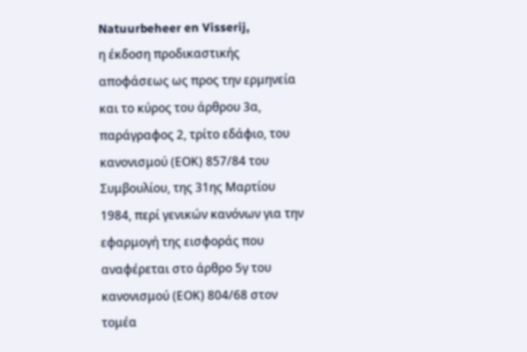Natuurbeheer en Visserij,
η έκδοση προδικαστικής αποφάσεως ως προς την ερμηνεία και το κύρος του άρθρου 3α, παράγραφος 2, τρίτο εδάφιο, του κανονισμού (ΕΟΚ) 857/84 του Συμβουλίου, της 31ης Μαρτίου 1984, περί γενικών κανόνων για την εφαρμογή της εισφοράς που αναφέρεται στο άρθρο 5γ του κανονισμού (ΕΟΚ) 804/68 στον τομέα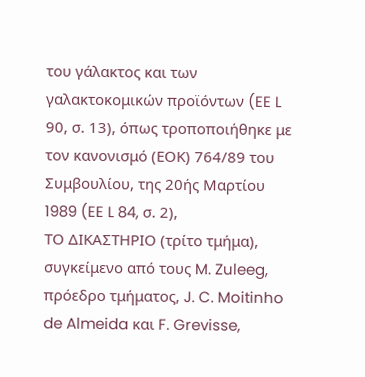του γάλακτος και των γαλακτοκομικών προϊόντων (EE L 90, σ. 13), όπως τροποποιήθηκε με τον κανονισμό (ΕΟΚ) 764/89 του Συμβουλίου, της 20ής Μαρτίου 1989 (EE L 84, σ. 2),
ΤΟ ΔΙΚΑΣΤΗΡΙΟ (τρίτο τμήμα),
συγκείμενο από τους M. Zuleeg, πρόεδρο τμήματος, J. C. Moitinho de Almeida και F. Grevisse,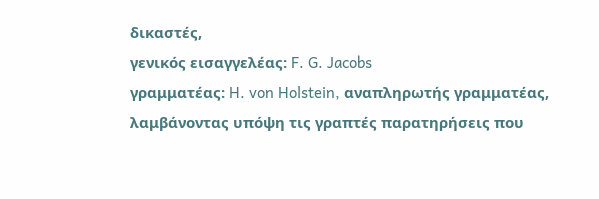δικαστές,
γενικός εισαγγελέας: F. G. Jacobs
γραμματέας: H. von Holstein, αναπληρωτής γραμματέας,
λαμβάνοντας υπόψη τις γραπτές παρατηρήσεις που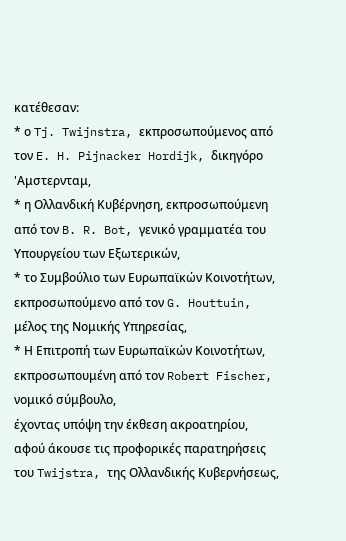κατέθεσαν:
* ο Tj. Twijnstra, εκπροσωπούμενος από τον E. H. Pijnacker Hordijk, δικηγόρο 'Αμστερνταμ,
* η Ολλανδική Κυβέρνηση, εκπροσωπούμενη από τον B. R. Bot, γενικό γραμματέα του Υπουργείου των Εξωτερικών,
* το Συμβούλιο των Ευρωπαϊκών Κοινοτήτων, εκπροσωπούμενο από τον G. Houttuin, μέλος της Νομικής Υπηρεσίας,
* Η Επιτροπή των Ευρωπαϊκών Κοινοτήτων, εκπροσωπουμένη από τον Robert Fischer, νομικό σύμβουλο,
έχοντας υπόψη την έκθεση ακροατηρίου,
αφού άκουσε τις προφορικές παρατηρήσεις του Twijstra, της Ολλανδικής Κυβερνήσεως,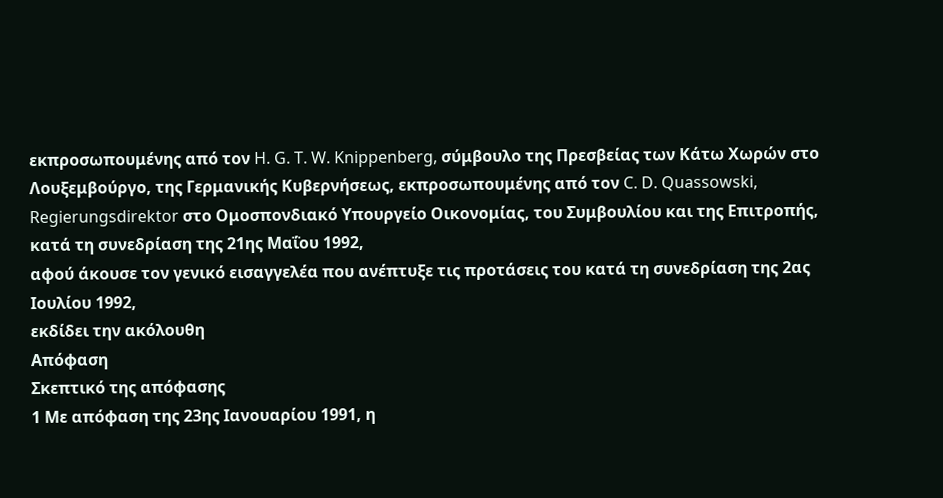εκπροσωπουμένης από τον H. G. T. W. Knippenberg, σύμβουλο της Πρεσβείας των Κάτω Χωρών στο Λουξεμβούργο, της Γερμανικής Κυβερνήσεως, εκπροσωπουμένης από τον C. D. Quassowski, Regierungsdirektor στο Ομοσπονδιακό Υπουργείο Οικονομίας, του Συμβουλίου και της Επιτροπής, κατά τη συνεδρίαση της 21ης Μαΐου 1992,
αφού άκουσε τον γενικό εισαγγελέα που ανέπτυξε τις προτάσεις του κατά τη συνεδρίαση της 2ας Ιουλίου 1992,
εκδίδει την ακόλουθη
Απόφαση
Σκεπτικό της απόφασης
1 Με απόφαση της 23ης Ιανουαρίου 1991, η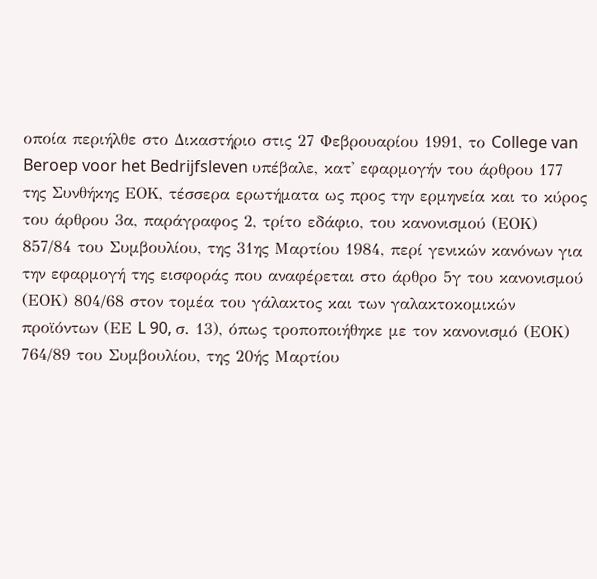οποία περιήλθε στο Δικαστήριο στις 27 Φεβρουαρίου 1991, το College van Beroep voor het Bedrijfsleven υπέβαλε, κατ' εφαρμογήν του άρθρου 177 της Συνθήκης ΕΟΚ, τέσσερα ερωτήματα ως προς την ερμηνεία και το κύρος του άρθρου 3α, παράγραφος 2, τρίτο εδάφιο, του κανονισμού (ΕΟΚ) 857/84 του Συμβουλίου, της 31ης Μαρτίου 1984, περί γενικών κανόνων για την εφαρμογή της εισφοράς που αναφέρεται στο άρθρο 5γ του κανονισμού (ΕΟΚ) 804/68 στον τομέα του γάλακτος και των γαλακτοκομικών προϊόντων (ΕΕ L 90, σ. 13), όπως τροποποιήθηκε με τον κανονισμό (ΕΟΚ) 764/89 του Συμβουλίου, της 20ής Μαρτίου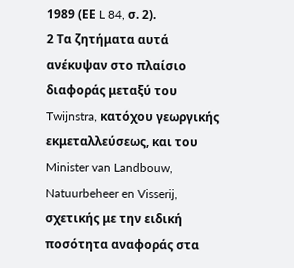1989 (ΕΕ L 84, σ. 2).
2 Τα ζητήματα αυτά ανέκυψαν στο πλαίσιο διαφοράς μεταξύ του Twijnstra, κατόχου γεωργικής εκμεταλλεύσεως, και του Minister van Landbouw, Natuurbeheer en Visserij, σχετικής με την ειδική ποσότητα αναφοράς στα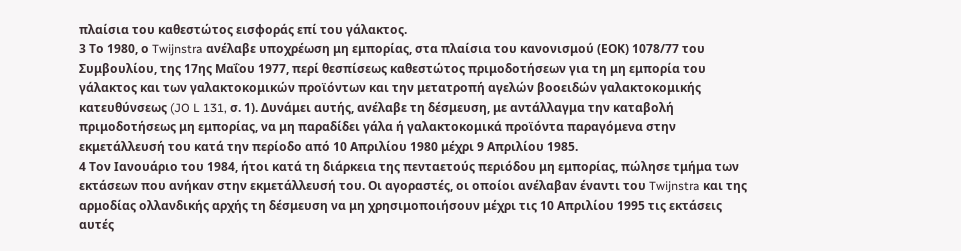πλαίσια του καθεστώτος εισφοράς επί του γάλακτος.
3 Το 1980, ο Twijnstra ανέλαβε υποχρέωση μη εμπορίας, στα πλαίσια του κανονισμού (ΕΟΚ) 1078/77 του Συμβουλίου, της 17ης Μαΐου 1977, περί θεσπίσεως καθεστώτος πριμοδοτήσεων για τη μη εμπορία του γάλακτος και των γαλακτοκομικών προϊόντων και την μετατροπή αγελών βοοειδών γαλακτοκομικής κατευθύνσεως (JO L 131, σ. 1). Δυνάμει αυτής, ανέλαβε τη δέσμευση, με αντάλλαγμα την καταβολή πριμοδοτήσεως μη εμπορίας, να μη παραδίδει γάλα ή γαλακτοκομικά προϊόντα παραγόμενα στην εκμετάλλευσή του κατά την περίοδο από 10 Απριλίου 1980 μέχρι 9 Απριλίου 1985.
4 Τον Ιανουάριο του 1984, ήτοι κατά τη διάρκεια της πενταετούς περιόδου μη εμπορίας, πώλησε τμήμα των εκτάσεων που ανήκαν στην εκμετάλλευσή του. Οι αγοραστές, οι οποίοι ανέλαβαν έναντι του Twijnstra και της αρμοδίας ολλανδικής αρχής τη δέσμευση να μη χρησιμοποιήσουν μέχρι τις 10 Απριλίου 1995 τις εκτάσεις αυτές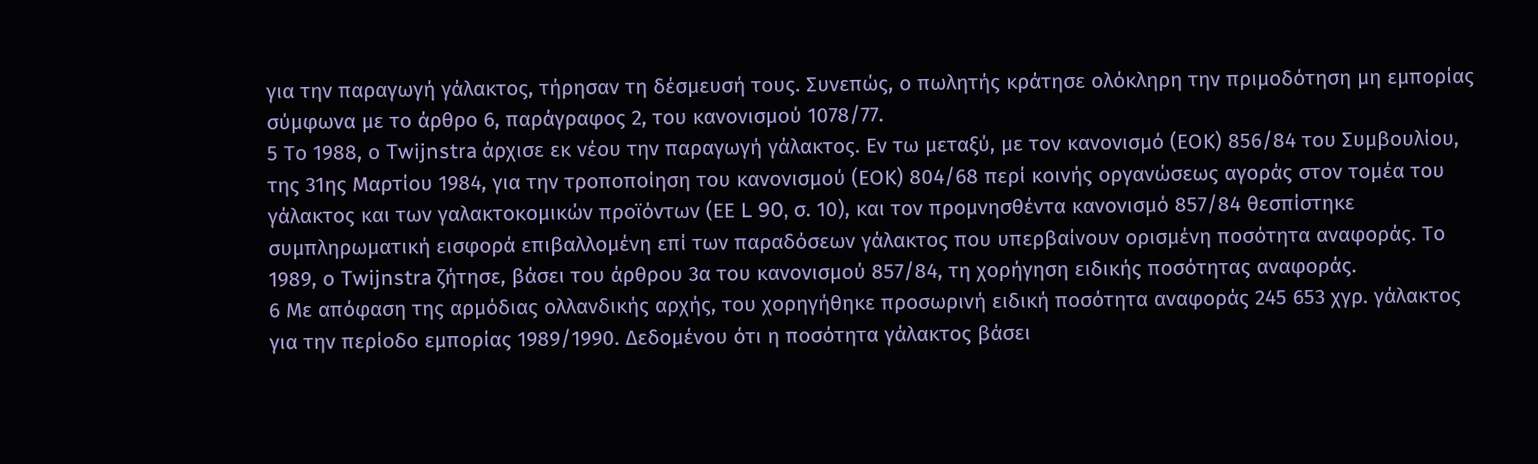για την παραγωγή γάλακτος, τήρησαν τη δέσμευσή τους. Συνεπώς, ο πωλητής κράτησε ολόκληρη την πριμοδότηση μη εμπορίας σύμφωνα με το άρθρο 6, παράγραφος 2, του κανονισμού 1078/77.
5 Το 1988, ο Twijnstra άρχισε εκ νέου την παραγωγή γάλακτος. Εν τω μεταξύ, με τον κανονισμό (ΕΟΚ) 856/84 του Συμβουλίου, της 31ης Μαρτίου 1984, για την τροποποίηση του κανονισμού (ΕΟΚ) 804/68 περί κοινής οργανώσεως αγοράς στον τομέα του γάλακτος και των γαλακτοκομικών προϊόντων (ΕΕ L 90, σ. 10), και τον προμνησθέντα κανονισμό 857/84 θεσπίστηκε συμπληρωματική εισφορά επιβαλλομένη επί των παραδόσεων γάλακτος που υπερβαίνουν ορισμένη ποσότητα αναφοράς. Το 1989, ο Twijnstra ζήτησε, βάσει του άρθρου 3α του κανονισμού 857/84, τη χορήγηση ειδικής ποσότητας αναφοράς.
6 Με απόφαση της αρμόδιας ολλανδικής αρχής, του χορηγήθηκε προσωρινή ειδική ποσότητα αναφοράς 245 653 χγρ. γάλακτος για την περίοδο εμπορίας 1989/1990. Δεδομένου ότι η ποσότητα γάλακτος βάσει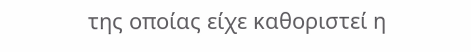της οποίας είχε καθοριστεί η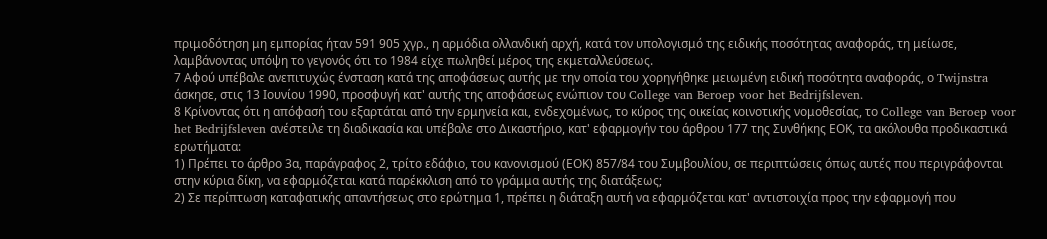πριμοδότηση μη εμπορίας ήταν 591 905 χγρ., η αρμόδια ολλανδική αρχή, κατά τον υπολογισμό της ειδικής ποσότητας αναφοράς, τη μείωσε, λαμβάνοντας υπόψη το γεγονός ότι το 1984 είχε πωληθεί μέρος της εκμεταλλεύσεως.
7 Αφού υπέβαλε ανεπιτυχώς ένσταση κατά της αποφάσεως αυτής με την οποία του χορηγήθηκε μειωμένη ειδική ποσότητα αναφοράς, ο Twijnstra άσκησε, στις 13 Ιουνίου 1990, προσφυγή κατ' αυτής της αποφάσεως ενώπιον του College van Beroep voor het Bedrijfsleven.
8 Κρίνοντας ότι η απόφασή του εξαρτάται από την ερμηνεία και, ενδεχομένως, το κύρος της οικείας κοινοτικής νομοθεσίας, το College van Beroep voor het Bedrijfsleven ανέστειλε τη διαδικασία και υπέβαλε στο Δικαστήριο, κατ' εφαρμογήν του άρθρου 177 της Συνθήκης ΕΟΚ, τα ακόλουθα προδικαστικά ερωτήματα:
1) Πρέπει το άρθρο 3α, παράγραφος 2, τρίτο εδάφιο, του κανονισμού (ΕΟΚ) 857/84 του Συμβουλίου, σε περιπτώσεις όπως αυτές που περιγράφονται στην κύρια δίκη, να εφαρμόζεται κατά παρέκκλιση από το γράμμα αυτής της διατάξεως;
2) Σε περίπτωση καταφατικής απαντήσεως στο ερώτημα 1, πρέπει η διάταξη αυτή να εφαρμόζεται κατ' αντιστοιχία προς την εφαρμογή που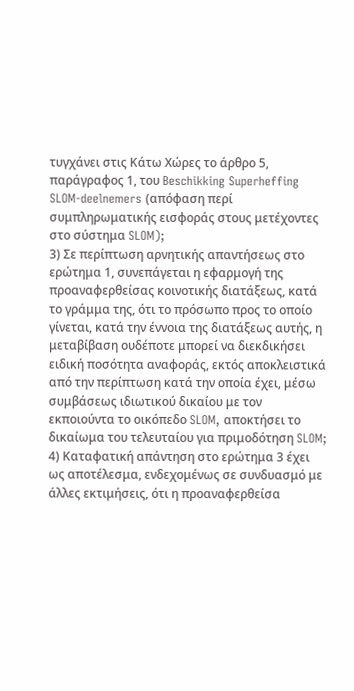τυγχάνει στις Κάτω Χώρες το άρθρο 5, παράγραφος 1, του Beschikking Superheffing SLOM-deelnemers (απόφαση περί συμπληρωματικής εισφοράς στους μετέχοντες στο σύστημα SLOM);
3) Σε περίπτωση αρνητικής απαντήσεως στο ερώτημα 1, συνεπάγεται η εφαρμογή της προαναφερθείσας κοινοτικής διατάξεως, κατά το γράμμα της, ότι το πρόσωπο προς το οποίο γίνεται, κατά την έννοια της διατάξεως αυτής, η μεταβίβαση ουδέποτε μπορεί να διεκδικήσει ειδική ποσότητα αναφοράς, εκτός αποκλειστικά από την περίπτωση κατά την οποία έχει, μέσω συμβάσεως ιδιωτικού δικαίου με τον εκποιούντα το οικόπεδο SLOM, αποκτήσει το δικαίωμα του τελευταίου για πριμοδότηση SLOM;
4) Καταφατική απάντηση στο ερώτημα 3 έχει ως αποτέλεσμα, ενδεχομένως σε συνδυασμό με άλλες εκτιμήσεις, ότι η προαναφερθείσα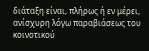διάταξη είναι, πλήρως ή εν μέρει, ανίσχυρη λόγω παραβιάσεως του κοινοτικού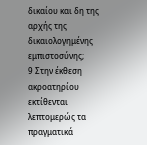δικαίου και δη της αρχής της δικαιολογημένης εμπιστοσύνης;
9 Στην έκθεση ακροατηρίου εκτίθενται λεπτομερώς τα πραγματικά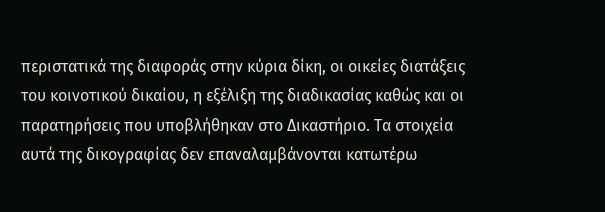περιστατικά της διαφοράς στην κύρια δίκη, οι οικείες διατάξεις του κοινοτικού δικαίου, η εξέλιξη της διαδικασίας καθώς και οι παρατηρήσεις που υποβλήθηκαν στο Δικαστήριο. Τα στοιχεία αυτά της δικογραφίας δεν επαναλαμβάνονται κατωτέρω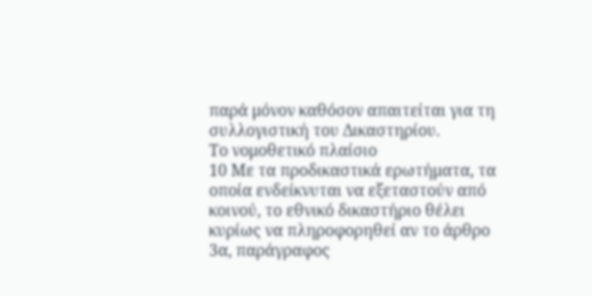παρά μόνον καθόσον απαιτείται για τη συλλογιστική του Δικαστηρίου.
Το νομοθετικό πλαίσιο
10 Με τα προδικαστικά ερωτήματα, τα οποία ενδείκνυται να εξεταστούν από κοινού, το εθνικό δικαστήριο θέλει κυρίως να πληροφορηθεί αν το άρθρο 3α, παράγραφος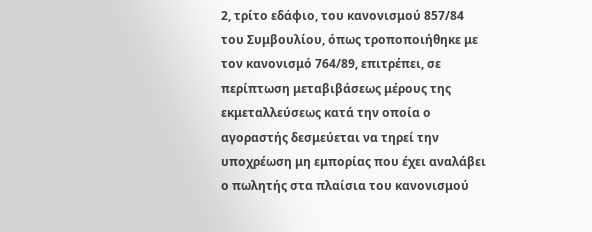2, τρίτο εδάφιο, του κανονισμού 857/84 του Συμβουλίου, όπως τροποποιήθηκε με τον κανονισμό 764/89, επιτρέπει, σε περίπτωση μεταβιβάσεως μέρους της εκμεταλλεύσεως κατά την οποία ο αγοραστής δεσμεύεται να τηρεί την υποχρέωση μη εμπορίας που έχει αναλάβει ο πωλητής στα πλαίσια του κανονισμού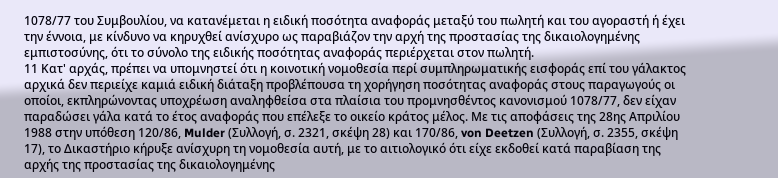1078/77 του Συμβουλίου, να κατανέμεται η ειδική ποσότητα αναφοράς μεταξύ του πωλητή και του αγοραστή ή έχει την έννοια, με κίνδυνο να κηρυχθεί ανίσχυρο ως παραβιάζον την αρχή της προστασίας της δικαιολογημένης εμπιστοσύνης, ότι το σύνολο της ειδικής ποσότητας αναφοράς περιέρχεται στον πωλητή.
11 Κατ' αρχάς, πρέπει να υπομνηστεί ότι η κοινοτική νομοθεσία περί συμπληρωματικής εισφοράς επί του γάλακτος αρχικά δεν περιείχε καμιά ειδική διάταξη προβλέπουσα τη χορήγηση ποσότητας αναφοράς στους παραγωγούς οι οποίοι, εκπληρώνοντας υποχρέωση αναληφθείσα στα πλαίσια του προμνησθέντος κανονισμού 1078/77, δεν είχαν παραδώσει γάλα κατά το έτος αναφοράς που επέλεξε το οικείο κράτος μέλος. Με τις αποφάσεις της 28ης Απριλίου 1988 στην υπόθεση 120/86, Mulder (Συλλογή, σ. 2321, σκέψη 28) και 170/86, von Deetzen (Συλλογή, σ. 2355, σκέψη 17), το Δικαστήριο κήρυξε ανίσχυρη τη νομοθεσία αυτή, με το αιτιολογικό ότι είχε εκδοθεί κατά παραβίαση της αρχής της προστασίας της δικαιολογημένης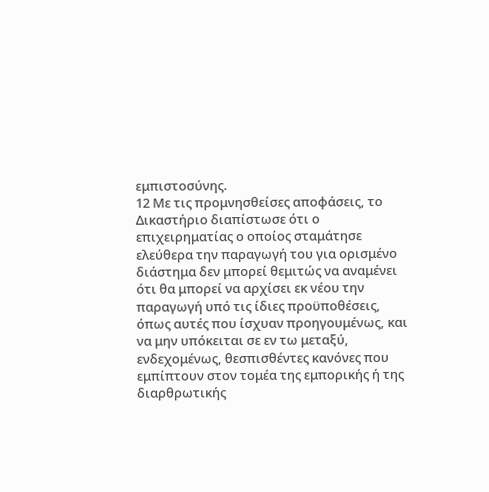εμπιστοσύνης.
12 Με τις προμνησθείσες αποφάσεις, το Δικαστήριο διαπίστωσε ότι ο επιχειρηματίας ο οποίος σταμάτησε ελεύθερα την παραγωγή του για ορισμένο διάστημα δεν μπορεί θεμιτώς να αναμένει ότι θα μπορεί να αρχίσει εκ νέου την παραγωγή υπό τις ίδιες προϋποθέσεις, όπως αυτές που ίσχυαν προηγουμένως, και να μην υπόκειται σε εν τω μεταξύ, ενδεχομένως, θεσπισθέντες κανόνες που εμπίπτουν στον τομέα της εμπορικής ή της διαρθρωτικής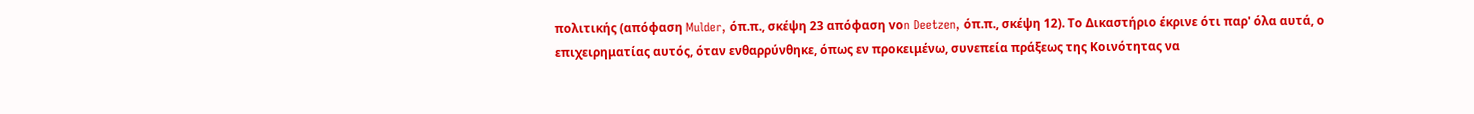πολιτικής (απόφαση Mulder, όπ.π., σκέψη 23 απόφαση vοn Deetzen, όπ.π., σκέψη 12). Το Δικαστήριο έκρινε ότι παρ' όλα αυτά, ο επιχειρηματίας αυτός, όταν ενθαρρύνθηκε, όπως εν προκειμένω, συνεπεία πράξεως της Κοινότητας να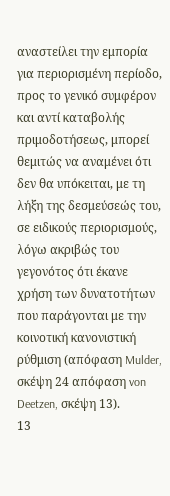αναστείλει την εμπορία για περιορισμένη περίοδο, προς το γενικό συμφέρον και αντί καταβολής πριμοδοτήσεως, μπορεί θεμιτώς να αναμένει ότι δεν θα υπόκειται, με τη λήξη της δεσμεύσεώς του, σε ειδικούς περιορισμούς, λόγω ακριβώς του γεγονότος ότι έκανε χρήση των δυνατοτήτων που παράγονται με την κοινοτική κανονιστική ρύθμιση (απόφαση Mulder, σκέψη 24 απόφαση von Deetzen, σκέψη 13).
13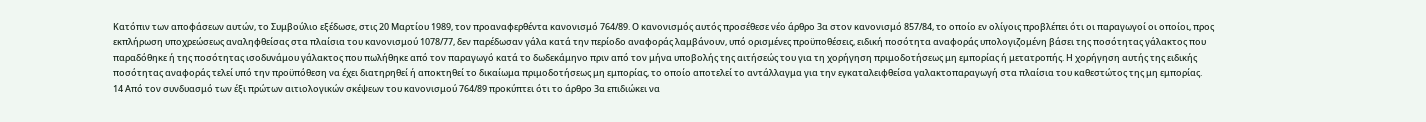Κατόπιν των αποφάσεων αυτών, το Συμβούλιο εξέδωσε, στις 20 Μαρτίου 1989, τον προαναφερθέντα κανονισμό 764/89. Ο κανονισμός αυτός προσέθεσε νέο άρθρο 3α στον κανονισμό 857/84, το οποίο εν ολίγοις προβλέπει ότι οι παραγωγοί οι οποίοι, προς εκπλήρωση υποχρεώσεως αναληφθείσας στα πλαίσια του κανονισμού 1078/77, δεν παρέδωσαν γάλα κατά την περίοδο αναφοράς λαμβάνουν, υπό ορισμένες προϋποθέσεις, ειδική ποσότητα αναφοράς υπολογιζομένη βάσει της ποσότητας γάλακτος που παραδόθηκε ή της ποσότητας ισοδυνάμου γάλακτος που πωλήθηκε από τον παραγωγό κατά το δωδεκάμηνο πριν από τον μήνα υποβολής της αιτήσεώς του για τη χορήγηση πριμοδοτήσεως μη εμπορίας ή μετατροπής. Η χορήγηση αυτής της ειδικής ποσότητας αναφοράς τελεί υπό την προϋπόθεση να έχει διατηρηθεί ή αποκτηθεί το δικαίωμα πριμοδοτήσεως μη εμπορίας, το οποίο αποτελεί το αντάλλαγμα για την εγκαταλειφθείσα γαλακτοπαραγωγή στα πλαίσια του καθεστώτος της μη εμπορίας.
14 Από τον συνδυασμό των έξι πρώτων αιτιολογικών σκέψεων του κανονισμού 764/89 προκύπτει ότι το άρθρο 3α επιδιώκει να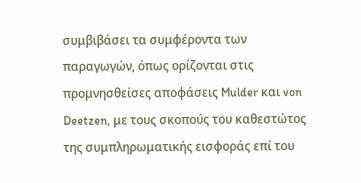συμβιβάσει τα συμφέροντα των παραγωγών, όπως ορίζονται στις προμνησθείσες αποφάσεις Mulder και von Deetzen, με τους σκοπούς του καθεστώτος της συμπληρωματικής εισφοράς επί του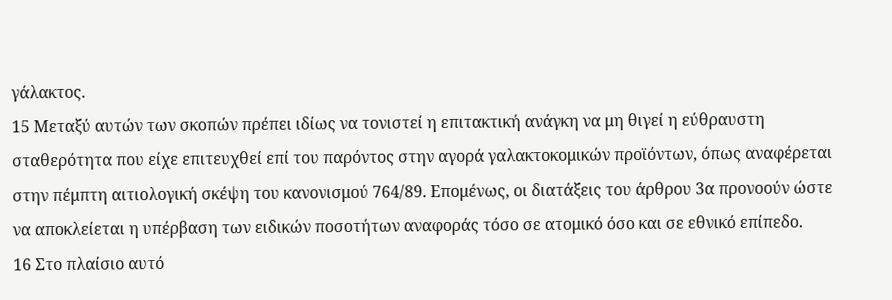γάλακτος.
15 Μεταξύ αυτών των σκοπών πρέπει ιδίως να τονιστεί η επιτακτική ανάγκη να μη θιγεί η εύθραυστη σταθερότητα που είχε επιτευχθεί επί του παρόντος στην αγορά γαλακτοκομικών προϊόντων, όπως αναφέρεται στην πέμπτη αιτιολογική σκέψη του κανονισμού 764/89. Επομένως, οι διατάξεις του άρθρου 3α προνοούν ώστε να αποκλείεται η υπέρβαση των ειδικών ποσοτήτων αναφοράς τόσο σε ατομικό όσο και σε εθνικό επίπεδο.
16 Στο πλαίσιο αυτό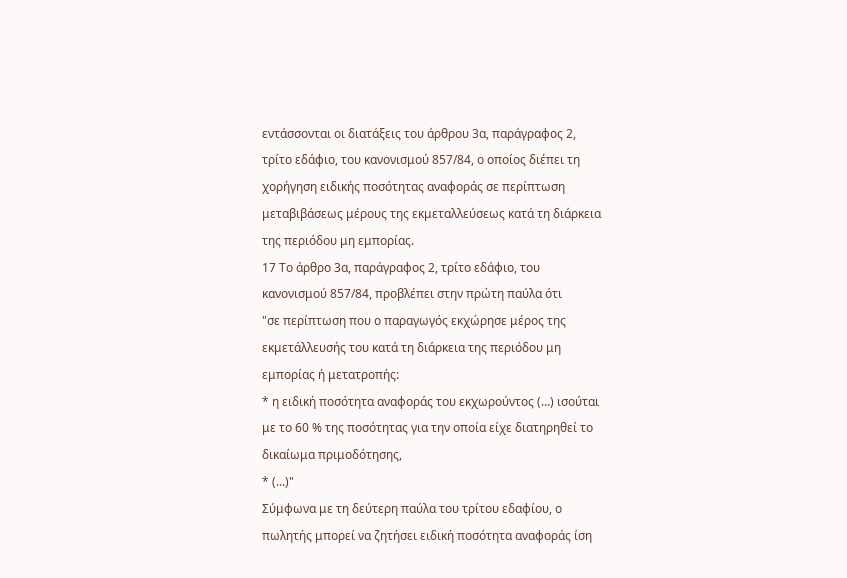εντάσσονται οι διατάξεις του άρθρου 3α, παράγραφος 2, τρίτο εδάφιο, του κανονισμού 857/84, ο οποίος διέπει τη χορήγηση ειδικής ποσότητας αναφοράς σε περίπτωση μεταβιβάσεως μέρους της εκμεταλλεύσεως κατά τη διάρκεια της περιόδου μη εμπορίας.
17 Το άρθρο 3α, παράγραφος 2, τρίτο εδάφιο, του κανονισμού 857/84, προβλέπει στην πρώτη παύλα ότι
"σε περίπτωση που ο παραγωγός εκχώρησε μέρος της εκμετάλλευσής του κατά τη διάρκεια της περιόδου μη εμπορίας ή μετατροπής:
* η ειδική ποσότητα αναφοράς του εκχωρούντος (...) ισούται με το 60 % της ποσότητας για την οποία είχε διατηρηθεί το δικαίωμα πριμοδότησης,
* (...)"
Σύμφωνα με τη δεύτερη παύλα του τρίτου εδαφίου, ο πωλητής μπορεί να ζητήσει ειδική ποσότητα αναφοράς ίση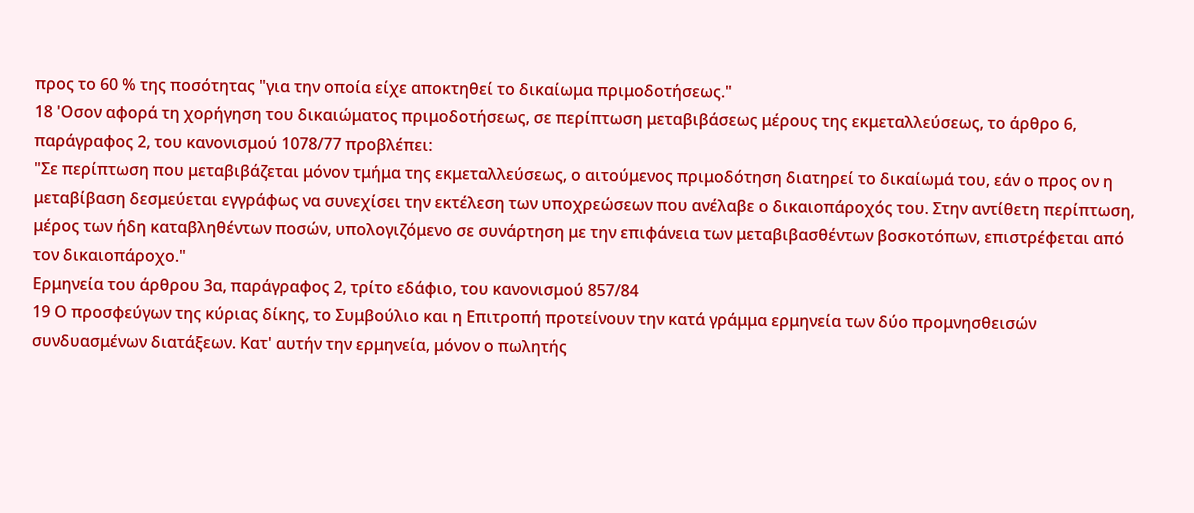προς το 60 % της ποσότητας "για την οποία είχε αποκτηθεί το δικαίωμα πριμοδοτήσεως."
18 'Οσον αφορά τη χορήγηση του δικαιώματος πριμοδοτήσεως, σε περίπτωση μεταβιβάσεως μέρους της εκμεταλλεύσεως, το άρθρο 6, παράγραφος 2, του κανονισμού 1078/77 προβλέπει:
"Σε περίπτωση που μεταβιβάζεται μόνον τμήμα της εκμεταλλεύσεως, ο αιτούμενος πριμοδότηση διατηρεί το δικαίωμά του, εάν ο προς ον η μεταβίβαση δεσμεύεται εγγράφως να συνεχίσει την εκτέλεση των υποχρεώσεων που ανέλαβε ο δικαιοπάροχός του. Στην αντίθετη περίπτωση, μέρος των ήδη καταβληθέντων ποσών, υπολογιζόμενο σε συνάρτηση με την επιφάνεια των μεταβιβασθέντων βοσκοτόπων, επιστρέφεται από τον δικαιοπάροχο."
Ερμηνεία του άρθρου 3α, παράγραφος 2, τρίτο εδάφιο, του κανονισμού 857/84
19 Ο προσφεύγων της κύριας δίκης, το Συμβούλιο και η Επιτροπή προτείνουν την κατά γράμμα ερμηνεία των δύο προμνησθεισών συνδυασμένων διατάξεων. Κατ' αυτήν την ερμηνεία, μόνον ο πωλητής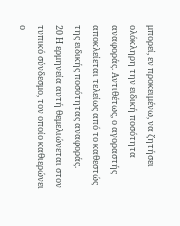μπορεί, εν προκειμένω, να ζητήσει ολόκληρη την ειδική ποσότητα αναφοράς. Αντιθέτως, ο αγοραστής αποκλείεται τελείως από το καθεστώς της ειδικής ποσότητας αναφοράς.
20 Η ερμηνεία αυτή θεμελιώνεται στον τυπικό σύνδεσμο, τον οποίο καθιερώνει ο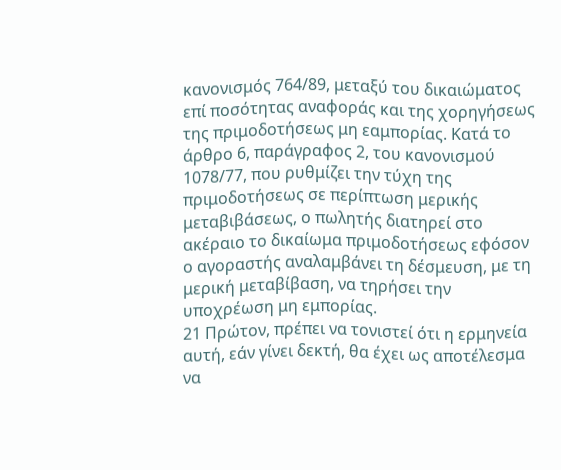κανονισμός 764/89, μεταξύ του δικαιώματος επί ποσότητας αναφοράς και της χορηγήσεως της πριμοδοτήσεως μη εαμπορίας. Κατά το άρθρο 6, παράγραφος 2, του κανονισμού 1078/77, που ρυθμίζει την τύχη της πριμοδοτήσεως σε περίπτωση μερικής μεταβιβάσεως, ο πωλητής διατηρεί στο ακέραιο το δικαίωμα πριμοδοτήσεως εφόσον ο αγοραστής αναλαμβάνει τη δέσμευση, με τη μερική μεταβίβαση, να τηρήσει την υποχρέωση μη εμπορίας.
21 Πρώτον, πρέπει να τονιστεί ότι η ερμηνεία αυτή, εάν γίνει δεκτή, θα έχει ως αποτέλεσμα να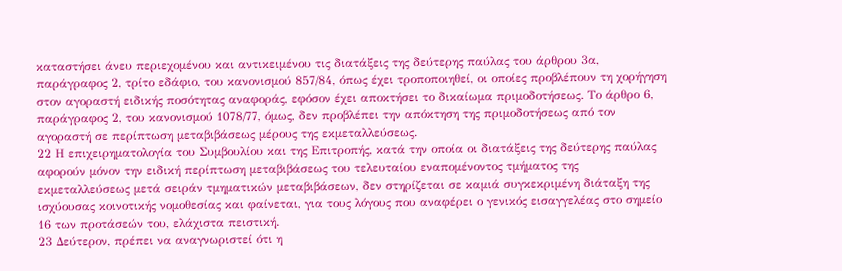καταστήσει άνευ περιεχομένου και αντικειμένου τις διατάξεις της δεύτερης παύλας του άρθρου 3α, παράγραφος 2, τρίτο εδάφιο, του κανονισμού 857/84, όπως έχει τροποποιηθεί, οι οποίες προβλέπουν τη χορήγηση στον αγοραστή ειδικής ποσότητας αναφοράς, εφόσον έχει αποκτήσει το δικαίωμα πριμοδοτήσεως. Το άρθρο 6, παράγραφος 2, του κανονισμού 1078/77, όμως, δεν προβλέπει την απόκτηση της πριμοδοτήσεως από τον αγοραστή σε περίπτωση μεταβιβάσεως μέρους της εκμεταλλεύσεως.
22 Η επιχειρηματολογία του Συμβουλίου και της Επιτροπής, κατά την οποία οι διατάξεις της δεύτερης παύλας αφορούν μόνον την ειδική περίπτωση μεταβιβάσεως του τελευταίου εναπομένοντος τμήματος της εκμεταλλεύσεως μετά σειράν τμηματικών μεταβιβάσεων, δεν στηρίζεται σε καμιά συγκεκριμένη διάταξη της ισχύουσας κοινοτικής νομοθεσίας και φαίνεται, για τους λόγους που αναφέρει ο γενικός εισαγγελέας στο σημείο 16 των προτάσεών του, ελάχιστα πειστική.
23 Δεύτερον, πρέπει να αναγνωριστεί ότι η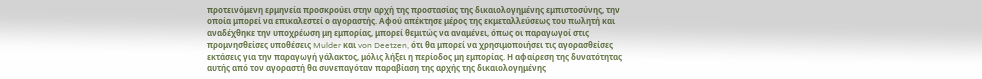προτεινόμενη ερμηνεία προσκρούει στην αρχή της προστασίας της δικαιολογημένης εμπιστοσύνης, την οποία μπορεί να επικαλεστεί ο αγοραστής. Αφού απέκτησε μέρος της εκμεταλλεύσεως του πωλητή και αναδέχθηκε την υποχρέωση μη εμπορίας, μπορεί θεμιτώς να αναμένει, όπως οι παραγωγοί στις προμνησθείσες υποθέσεις Mulder και von Deetzen, ότι θα μπορεί να χρησιμοποιήσει τις αγορασθείσες εκτάσεις για την παραγωγή γάλακτος, μόλις λήξει η περίοδος μη εμπορίας. Η αφαίρεση της δυνατότητας αυτής από τον αγοραστή θα συνεπαγόταν παραβίαση της αρχής της δικαιολογημένης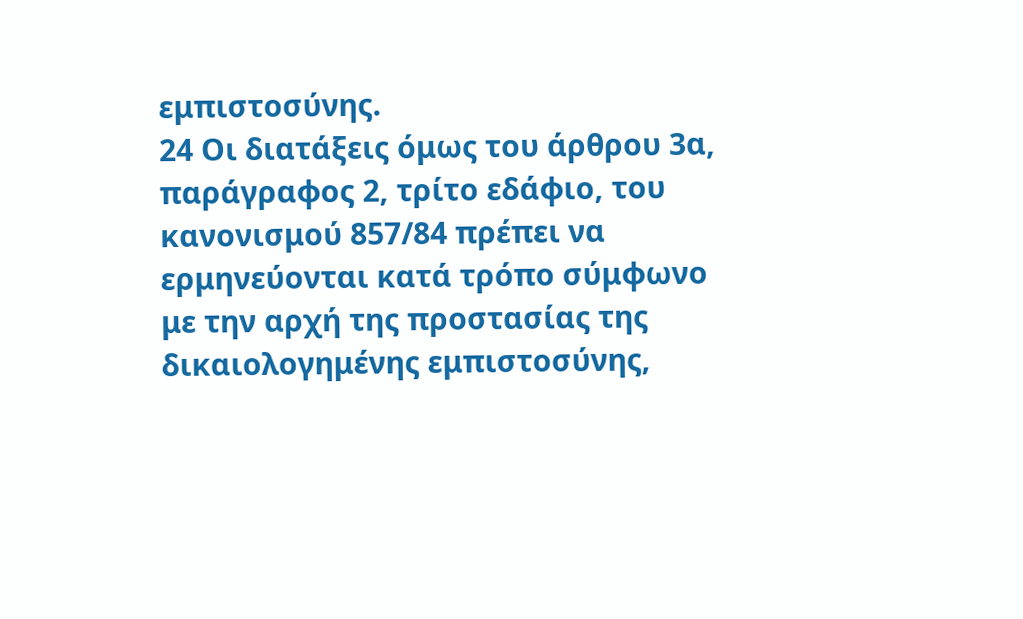εμπιστοσύνης.
24 Οι διατάξεις όμως του άρθρου 3α, παράγραφος 2, τρίτο εδάφιο, του κανονισμού 857/84 πρέπει να ερμηνεύονται κατά τρόπο σύμφωνο με την αρχή της προστασίας της δικαιολογημένης εμπιστοσύνης,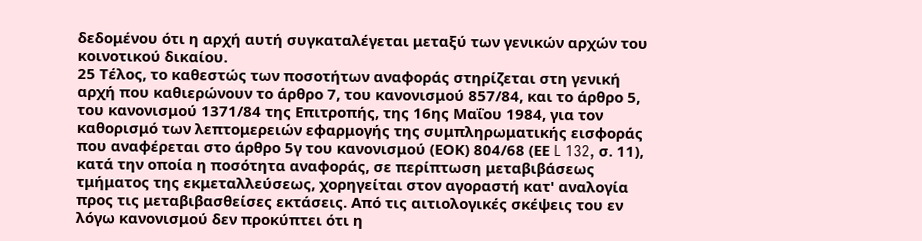δεδομένου ότι η αρχή αυτή συγκαταλέγεται μεταξύ των γενικών αρχών του κοινοτικού δικαίου.
25 Τέλος, το καθεστώς των ποσοτήτων αναφοράς στηρίζεται στη γενική αρχή που καθιερώνουν το άρθρο 7, του κανονισμού 857/84, και το άρθρο 5, του κανονισμού 1371/84 της Επιτροπής, της 16ης Μαΐου 1984, για τον καθορισμό των λεπτομερειών εφαρμογής της συμπληρωματικής εισφοράς που αναφέρεται στο άρθρο 5γ του κανονισμού (ΕΟΚ) 804/68 (ΕΕ L 132, σ. 11), κατά την οποία η ποσότητα αναφοράς, σε περίπτωση μεταβιβάσεως τμήματος της εκμεταλλεύσεως, χορηγείται στον αγοραστή κατ' αναλογία προς τις μεταβιβασθείσες εκτάσεις. Από τις αιτιολογικές σκέψεις του εν λόγω κανονισμού δεν προκύπτει ότι η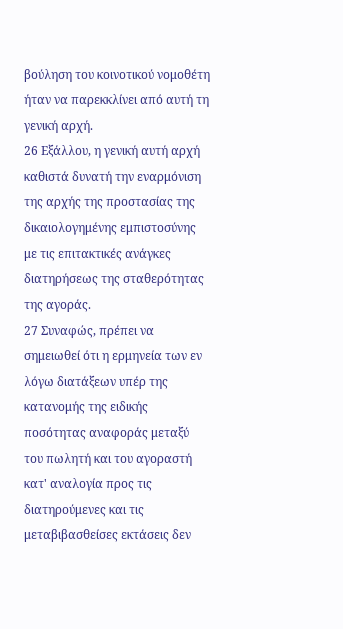βούληση του κοινοτικού νομοθέτη ήταν να παρεκκλίνει από αυτή τη γενική αρχή.
26 Εξάλλου, η γενική αυτή αρχή καθιστά δυνατή την εναρμόνιση της αρχής της προστασίας της δικαιολογημένης εμπιστοσύνης με τις επιτακτικές ανάγκες διατηρήσεως της σταθερότητας της αγοράς.
27 Συναφώς, πρέπει να σημειωθεί ότι η ερμηνεία των εν λόγω διατάξεων υπέρ της κατανομής της ειδικής ποσότητας αναφοράς μεταξύ του πωλητή και του αγοραστή κατ' αναλογία προς τις διατηρούμενες και τις μεταβιβασθείσες εκτάσεις δεν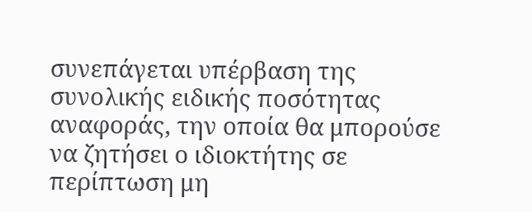συνεπάγεται υπέρβαση της συνολικής ειδικής ποσότητας αναφοράς, την οποία θα μπορούσε να ζητήσει ο ιδιοκτήτης σε περίπτωση μη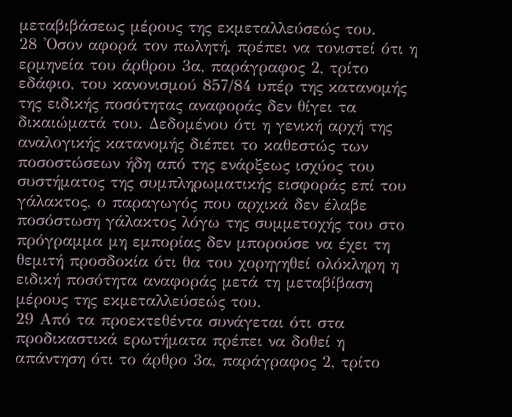μεταβιβάσεως μέρους της εκμεταλλεύσεώς του.
28 'Οσον αφορά τον πωλητή, πρέπει να τονιστεί ότι η ερμηνεία του άρθρου 3α, παράγραφος 2, τρίτο εδάφιο, του κανονισμού 857/84 υπέρ της κατανομής της ειδικής ποσότητας αναφοράς δεν θίγει τα δικαιώματά του. Δεδομένου ότι η γενική αρχή της αναλογικής κατανομής διέπει το καθεστώς των ποσοστώσεων ήδη από της ενάρξεως ισχύος του συστήματος της συμπληρωματικής εισφοράς επί του γάλακτος, ο παραγωγός που αρχικά δεν έλαβε ποσόστωση γάλακτος λόγω της συμμετοχής του στο πρόγραμμα μη εμπορίας δεν μπορούσε να έχει τη θεμιτή προσδοκία ότι θα του χορηγηθεί ολόκληρη η ειδική ποσότητα αναφοράς μετά τη μεταβίβαση μέρους της εκμεταλλεύσεώς του.
29 Από τα προεκτεθέντα συνάγεται ότι στα προδικαστικά ερωτήματα πρέπει να δοθεί η απάντηση ότι το άρθρο 3α, παράγραφος 2, τρίτο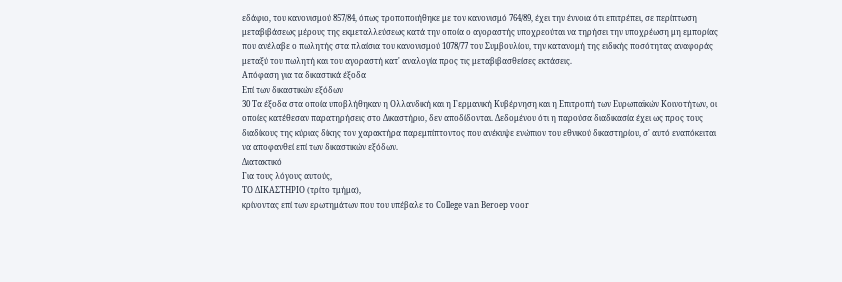εδάφιο, του κανονισμού 857/84, όπως τροποποιήθηκε με τον κανονισμό 764/89, έχει την έννοια ότι επιτρέπει, σε περίπτωση μεταβιβάσεως μέρους της εκμεταλλεύσεως κατά την οποία ο αγοραστής υποχρεούται να τηρήσει την υποχρέωση μη εμπορίας που ανέλαβε ο πωλητής στα πλαίσια του κανονισμού 1078/77 του Συμβουλίου, την κατανομή της ειδικής ποσότητας αναφοράς μεταξύ του πωλητή και του αγοραστή κατ' αναλογία προς τις μεταβιβασθείσες εκτάσεις.
Απόφαση για τα δικαστικά έξοδα
Επί των δικαστικών εξόδων
30 Τα έξοδα στα οποία υποβλήθηκαν η Ολλανδική και η Γερμανική Κυβέρνηση και η Επιτροπή των Ευρωπαϊκών Κοινοτήτων, οι οποίες κατέθεσαν παρατηρήσεις στο Δικαστήριο, δεν αποδίδονται. Δεδομένου ότι η παρούσα διαδικασία έχει ως προς τους διαδίκους της κύριας δίκης τον χαρακτήρα παρεμπίπτοντος που ανέκυψε ενώπιον του εθνικού δικαστηρίου, σ' αυτό εναπόκειται να αποφανθεί επί των δικαστικών εξόδων.
Διατακτικό
Για τους λόγους αυτούς,
ΤΟ ΔΙΚΑΣΤΗΡΙΟ (τρίτο τμήμα),
κρίνοντας επί των ερωτημάτων που του υπέβαλε το College van Beroep voor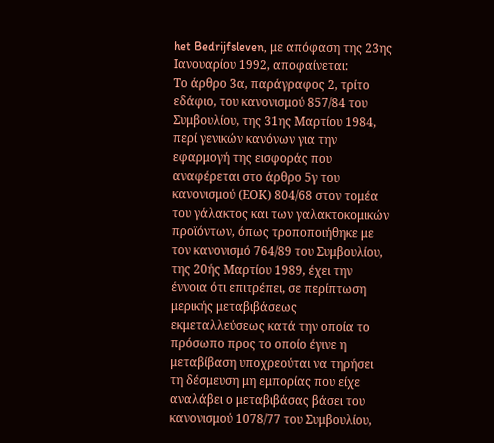het Bedrijfsleven, με απόφαση της 23ης Ιανουαρίου 1992, αποφαίνεται:
Το άρθρο 3α, παράγραφος 2, τρίτο εδάφιο, του κανονισμού 857/84 του Συμβουλίου, της 31ης Μαρτίου 1984, περί γενικών κανόνων για την εφαρμογή της εισφοράς που αναφέρεται στο άρθρο 5γ του κανονισμού (ΕΟΚ) 804/68 στον τομέα του γάλακτος και των γαλακτοκομικών προϊόντων, όπως τροποποιήθηκε με τον κανονισμό 764/89 του Συμβουλίου, της 20ής Μαρτίου 1989, έχει την έννοια ότι επιτρέπει, σε περίπτωση μερικής μεταβιβάσεως εκμεταλλεύσεως κατά την οποία το πρόσωπο προς το οποίο έγινε η μεταβίβαση υποχρεούται να τηρήσει τη δέσμευση μη εμπορίας που είχε αναλάβει ο μεταβιβάσας βάσει του κανονισμού 1078/77 του Συμβουλίου,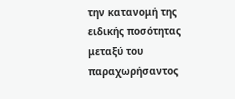την κατανομή της ειδικής ποσότητας μεταξύ του παραχωρήσαντος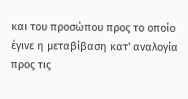και του προσώπου προς το οποίο έγινε η μεταβίβαση κατ' αναλογία προς τις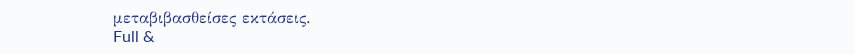μεταβιβασθείσες εκτάσεις.
Full &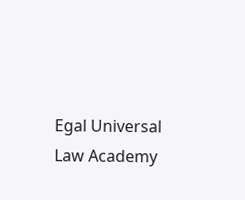Egal Universal Law Academy